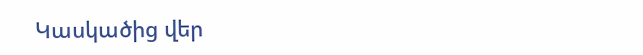Կասկածից վեր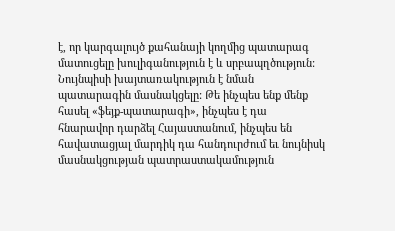է, որ կարգալույծ քահանայի կողմից պատարագ մատուցելը խուլիգանություն է և սրբապղծություն: Նույնպիսի խայտառակություն է նման պատարագին մասնակցելը: Թե ինչպես ենք մենք հասել «ֆեյք-պատարագի», ինչպես է դա հնարավոր դարձել Հայաստանում, ինչպես են հավատացյալ մարդիկ դա հանդուրժում եւ նույնիսկ մասնակցության պատրաստակամություն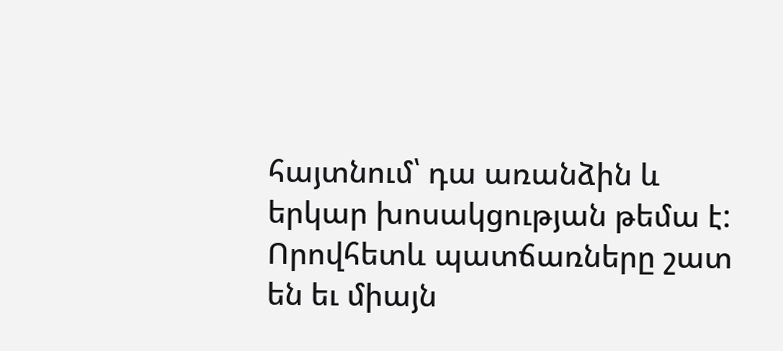հայտնում՝ դա առանձին և երկար խոսակցության թեմա է: Որովհետև պատճառները շատ են եւ միայն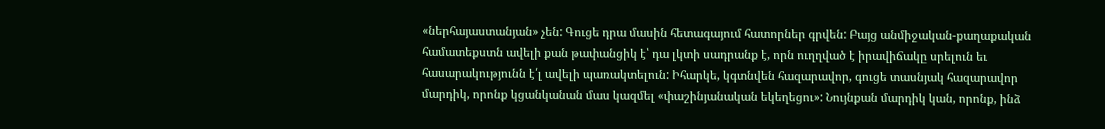«ներհայաստանյան» չեն: Գուցե դրա մասին հետագայում հատորներ գրվեն: Բայց անմիջական-քաղաքական համատեքստն ավելի քան թափանցիկ է՝ դա լկտի սադրանք է, որն ուղղված է իրավիճակը սրելուն եւ հասարակությունն է՛լ ավելի պառակտելուն: Իհարկե, կգտնվեն հազարավոր, գուցե տասնյակ հազարավոր մարդիկ, որոնք կցանկանան մաս կազմել «փաշինյանական եկեղեցու»: Նույնքան մարդիկ կան, որոնք, ինձ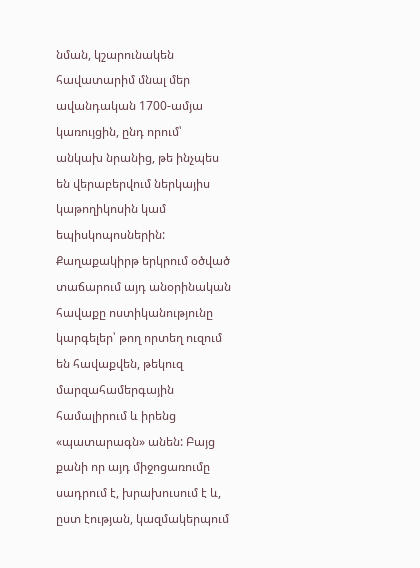նման, կշարունակեն հավատարիմ մնալ մեր ավանդական 1700-ամյա կառույցին, ընդ որում՝ անկախ նրանից, թե ինչպես են վերաբերվում ներկայիս կաթողիկոսին կամ եպիսկոպոսներին:
Քաղաքակիրթ երկրում օծված տաճարում այդ անօրինական հավաքը ոստիկանությունը կարգելեր՝ թող որտեղ ուզում են հավաքվեն, թեկուզ մարզահամերգային համալիրում և իրենց «պատարագն» անեն: Բայց քանի որ այդ միջոցառումը սադրում է, խրախուսում է և, ըստ էության, կազմակերպում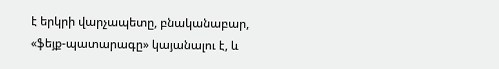է երկրի վարչապետը, բնականաբար, «ֆեյք-պատարագը» կայանալու է, և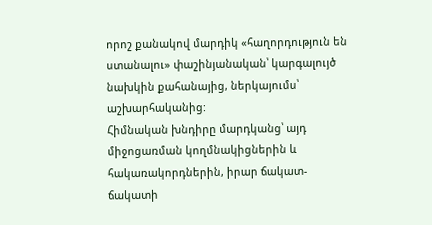որոշ քանակով մարդիկ «հաղորդություն են ստանալու» փաշինյանական՝ կարգալույծ նախկին քահանայից, ներկայումս՝ աշխարհականից:
Հիմնական խնդիրը մարդկանց՝ այդ միջոցառման կողմնակիցներին և հակառակորդներին, իրար ճակատ-ճակատի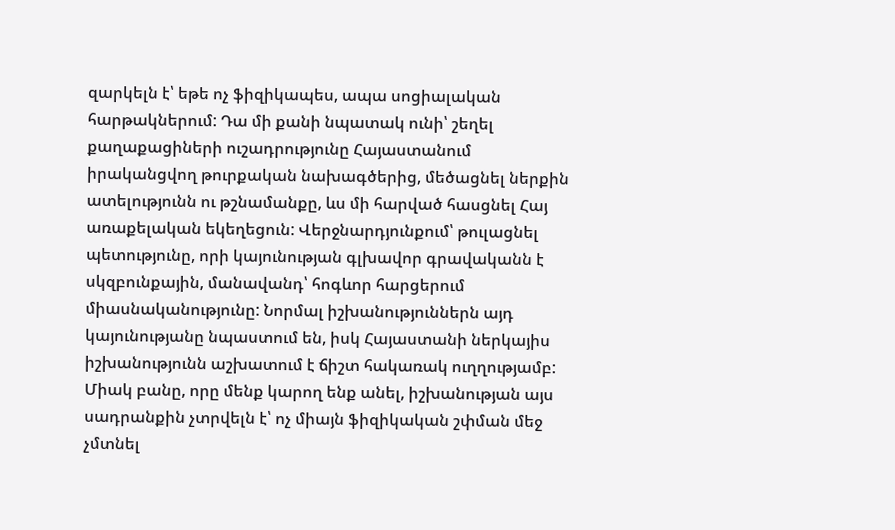զարկելն է՝ եթե ոչ ֆիզիկապես, ապա սոցիալական հարթակներում: Դա մի քանի նպատակ ունի՝ շեղել քաղաքացիների ուշադրությունը Հայաստանում իրականցվող թուրքական նախագծերից, մեծացնել ներքին ատելությունն ու թշնամանքը, ևս մի հարված հասցնել Հայ առաքելական եկեղեցուն: Վերջնարդյունքում՝ թուլացնել պետությունը, որի կայունության գլխավոր գրավականն է սկզբունքային, մանավանդ՝ հոգևոր հարցերում միասնականությունը: Նորմալ իշխանություններն այդ կայունությանը նպաստում են, իսկ Հայաստանի ներկայիս իշխանությունն աշխատում է ճիշտ հակառակ ուղղությամբ: Միակ բանը, որը մենք կարող ենք անել, իշխանության այս սադրանքին չտրվելն է՝ ոչ միայն ֆիզիկական շփման մեջ չմտնել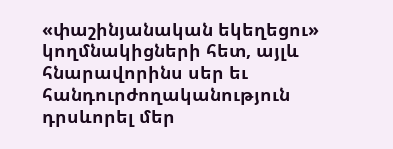«փաշինյանական եկեղեցու» կողմնակիցների հետ, այլև հնարավորինս սեր եւ հանդուրժողականություն դրսևորել մեր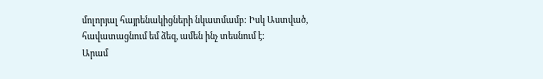մոլորյալ հայրենակիցների նկատմամբ: Իսկ Աստված, հավատացնում եմ ձեզ, ամեն ինչ տեսնում է:
Արամ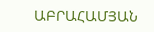ԱԲՐԱՀԱՄՅԱՆ